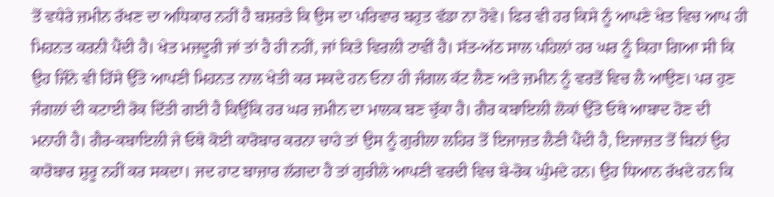ਤੋਂ ਵਧੇਰੇ ਜ਼ਮੀਨ ਰੱਖਣ ਦਾ ਅਧਿਕਾਰ ਨਹੀਂ ਹੈ ਬਸ਼ਰਤੇ ਕਿ ਉਸ ਦਾ ਪਰਿਵਾਰ ਬਹੁਤ ਵੱਡਾ ਨਾ ਹੋਵੇ। ਫਿਰ ਵੀ ਹਰ ਕਿਸੇ ਨੂੰ ਆਪਣੇ ਖੇਤ ਵਿਚ ਆਪ ਹੀ ਮਿਹਨਤ ਕਰਨੀ ਪੈਂਦੀ ਹੈ। ਖੇਤ ਮਜ਼ਦੂਰੀ ਜਾਂ ਤਾਂ ਹੈ ਹੀ ਨਹੀਂ, ਜਾਂ ਕਿਤੇ ਵਿਰਲੀ ਟਾਵੀਂ ਹੈ। ਸੱਤ-ਅੱਠ ਸਾਲ ਪਹਿਲਾਂ ਹਰ ਘਰ ਨੂੰ ਕਿਹਾ ਗਿਆ ਸੀ ਕਿ ਉਹ ਜਿੰਨੇ ਵੀ ਹਿੱਸੇ ਉੱਤੇ ਆਪਣੀ ਮਿਹਨਤ ਨਾਲ ਖੇਤੀ ਕਰ ਸਕਦੇ ਹਨ ਓਨਾ ਹੀ ਜੰਗਲ ਕੱਟ ਲੈਣ ਅਤੇ ਜ਼ਮੀਨ ਨੂੰ ਵਰਤੋਂ ਵਿਚ ਲੈ ਆਉਣ। ਪਰ ਹੁਣ ਜੰਗਲਾਂ ਦੀ ਕਟਾਈ ਰੋਕ ਦਿੱਤੀ ਗਈ ਹੈ ਕਿਉਂਕਿ ਹਰ ਘਰ ਜ਼ਮੀਨ ਦਾ ਮਾਲਕ ਬਣ ਚੁੱਕਾ ਹੈ। ਗੈਰ ਕਬਾਇਲੀ ਲੋਕਾਂ ਉੱਤੇ ਓਥੇ ਆਬਾਦ ਹੋਣ ਦੀ ਮਨਾਹੀ ਹੈ। ਗੈਰ-ਕਬਾਇਲੀ ਜੇ ਓਥੇ ਕੋਈ ਕਾਰੋਬਾਰ ਕਰਨਾ ਚਾਹੇ ਤਾਂ ਉਸ ਨੂੰ ਗੁਰੀਲਾ ਲਹਿਰ ਤੋਂ ਇਜਾਜ਼ਤ ਲੈਣੀ ਪੈਂਦੀ ਹੈ, ਇਜਾਜ਼ਤ ਤੋਂ ਬਿਨਾਂ ਉਹ ਕਾਰੋਬਾਰ ਸ਼ੁਰੂ ਨਹੀਂ ਕਰ ਸਕਦਾ। ਜਦ ਹਾਟ ਬਾਜ਼ਾਰ ਲੱਗਦਾ ਹੈ ਤਾਂ ਗੁਰੀਲੇ ਆਪਣੀ ਵਰਦੀ ਵਿਚ ਬੇ-ਰੋਕ ਘੁੰਮਦੇ ਹਨ। ਉਹ ਧਿਆਨ ਰੱਖਦੇ ਹਨ ਕਿ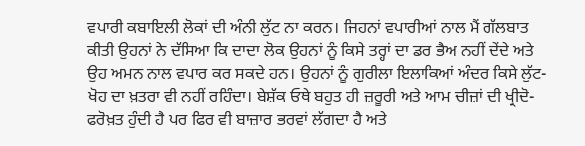ਵਪਾਰੀ ਕਬਾਇਲੀ ਲੋਕਾਂ ਦੀ ਅੰਨੀ ਲੁੱਟ ਨਾ ਕਰਨ। ਜਿਹਨਾਂ ਵਪਾਰੀਆਂ ਨਾਲ ਮੈਂ ਗੱਲਬਾਤ ਕੀਤੀ ਉਹਨਾਂ ਨੇ ਦੱਸਿਆ ਕਿ ਦਾਦਾ ਲੋਕ ਉਹਨਾਂ ਨੂੰ ਕਿਸੇ ਤਰ੍ਹਾਂ ਦਾ ਡਰ ਭੈਅ ਨਹੀਂ ਦੇਂਦੇ ਅਤੇ ਉਹ ਅਮਨ ਨਾਲ ਵਪਾਰ ਕਰ ਸਕਦੇ ਹਨ। ਉਹਨਾਂ ਨੂੰ ਗੁਰੀਲਾ ਇਲਾਕਿਆਂ ਅੰਦਰ ਕਿਸੇ ਲੁੱਟ-ਖੋਹ ਦਾ ਖ਼ਤਰਾ ਵੀ ਨਹੀਂ ਰਹਿੰਦਾ। ਬੇਸ਼ੱਕ ਓਥੇ ਬਹੁਤ ਹੀ ਜ਼ਰੂਰੀ ਅਤੇ ਆਮ ਚੀਜ਼ਾਂ ਦੀ ਖ੍ਰੀਦੋ-ਫਰੋਖ਼ਤ ਹੁੰਦੀ ਹੈ ਪਰ ਫਿਰ ਵੀ ਬਾਜ਼ਾਰ ਭਰਵਾਂ ਲੱਗਦਾ ਹੈ ਅਤੇ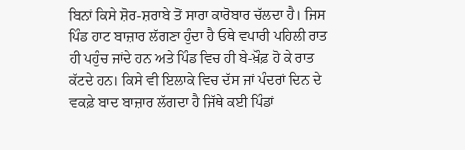ਬਿਨਾਂ ਕਿਸੇ ਸ਼ੋਰ-ਸ਼ਰਾਬੇ ਤੋਂ ਸਾਰਾ ਕਾਰੋਬਾਰ ਚੱਲਦਾ ਹੈ। ਜਿਸ ਪਿੰਡ ਹਾਟ ਬਾਜ਼ਾਰ ਲੱਗਣਾ ਹੁੰਦਾ ਹੈ ਓਥੇ ਵਪਾਰੀ ਪਹਿਲੀ ਰਾਤ ਹੀ ਪਹੁੰਚ ਜਾਂਦੇ ਹਨ ਅਤੇ ਪਿੰਡ ਵਿਚ ਹੀ ਬੇ-ਖ਼ੌਫ਼ ਹੋ ਕੇ ਰਾਤ ਕੱਟਦੇ ਹਨ। ਕਿਸੇ ਵੀ ਇਲਾਕੇ ਵਿਚ ਦੱਸ ਜਾਂ ਪੰਦਰਾਂ ਦਿਨ ਦੇ ਵਕਫ਼ੇ ਬਾਦ ਬਾਜ਼ਾਰ ਲੱਗਦਾ ਹੈ ਜਿੱਥੇ ਕਈ ਪਿੰਡਾਂ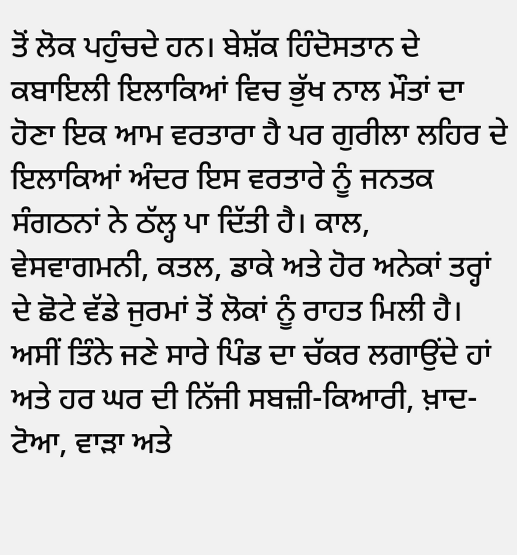ਤੋਂ ਲੋਕ ਪਹੁੰਚਦੇ ਹਨ। ਬੇਸ਼ੱਕ ਹਿੰਦੋਸਤਾਨ ਦੇ ਕਬਾਇਲੀ ਇਲਾਕਿਆਂ ਵਿਚ ਭੁੱਖ ਨਾਲ ਮੌਤਾਂ ਦਾ ਹੋਣਾ ਇਕ ਆਮ ਵਰਤਾਰਾ ਹੈ ਪਰ ਗੁਰੀਲਾ ਲਹਿਰ ਦੇ ਇਲਾਕਿਆਂ ਅੰਦਰ ਇਸ ਵਰਤਾਰੇ ਨੂੰ ਜਨਤਕ ਸੰਗਠਨਾਂ ਨੇ ਠੱਲ੍ਹ ਪਾ ਦਿੱਤੀ ਹੈ। ਕਾਲ, ਵੇਸਵਾਗਮਨੀ, ਕਤਲ, ਡਾਕੇ ਅਤੇ ਹੋਰ ਅਨੇਕਾਂ ਤਰ੍ਹਾਂ ਦੇ ਛੋਟੇ ਵੱਡੇ ਜੁਰਮਾਂ ਤੋਂ ਲੋਕਾਂ ਨੂੰ ਰਾਹਤ ਮਿਲੀ ਹੈ।
ਅਸੀਂ ਤਿੰਨੇ ਜਣੇ ਸਾਰੇ ਪਿੰਡ ਦਾ ਚੱਕਰ ਲਗਾਉਂਦੇ ਹਾਂ ਅਤੇ ਹਰ ਘਰ ਦੀ ਨਿੱਜੀ ਸਬਜ਼ੀ-ਕਿਆਰੀ, ਖ਼ਾਦ-ਟੋਆ, ਵਾੜਾ ਅਤੇ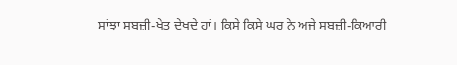ਸਾਂਝਾ ਸਬਜ਼ੀ-ਖੇਤ ਦੇਖਦੇ ਹਾਂ। ਕਿਸੇ ਕਿਸੇ ਘਰ ਨੇ ਅਜੇ ਸਬਜ਼ੀ-ਕਿਆਰੀ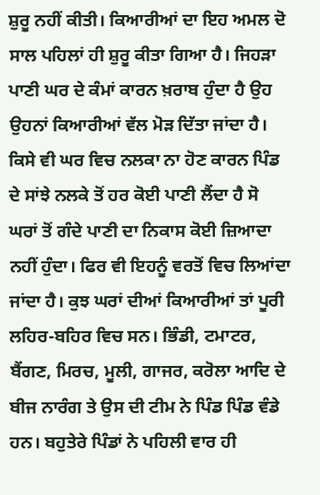ਸ਼ੁਰੂ ਨਹੀਂ ਕੀਤੀ। ਕਿਆਰੀਆਂ ਦਾ ਇਹ ਅਮਲ ਦੋ ਸਾਲ ਪਹਿਲਾਂ ਹੀ ਸ਼ੁਰੂ ਕੀਤਾ ਗਿਆ ਹੈ। ਜਿਹੜਾ ਪਾਣੀ ਘਰ ਦੇ ਕੰਮਾਂ ਕਾਰਨ ਖ਼ਰਾਬ ਹੁੰਦਾ ਹੈ ਉਹ ਉਹਨਾਂ ਕਿਆਰੀਆਂ ਵੱਲ ਮੋੜ ਦਿੱਤਾ ਜਾਂਦਾ ਹੈ। ਕਿਸੇ ਵੀ ਘਰ ਵਿਚ ਨਲਕਾ ਨਾ ਹੋਣ ਕਾਰਨ ਪਿੰਡ ਦੇ ਸਾਂਝੇ ਨਲਕੇ ਤੋਂ ਹਰ ਕੋਈ ਪਾਣੀ ਲੈਂਦਾ ਹੈ ਸੋ ਘਰਾਂ ਤੋਂ ਗੰਦੇ ਪਾਣੀ ਦਾ ਨਿਕਾਸ ਕੋਈ ਜ਼ਿਆਦਾ ਨਹੀਂ ਹੁੰਦਾ। ਫਿਰ ਵੀ ਇਹਨੂੰ ਵਰਤੋਂ ਵਿਚ ਲਿਆਂਦਾ ਜਾਂਦਾ ਹੈ। ਕੁਝ ਘਰਾਂ ਦੀਆਂ ਕਿਆਰੀਆਂ ਤਾਂ ਪੂਰੀ ਲਹਿਰ-ਬਹਿਰ ਵਿਚ ਸਨ। ਭਿੰਡੀ, ਟਮਾਟਰ, ਬੈਂਗਣ, ਮਿਰਚ, ਮੂਲੀ, ਗਾਜਰ, ਕਰੋਲਾ ਆਦਿ ਦੇ ਬੀਜ ਨਾਰੰਗ ਤੇ ਉਸ ਦੀ ਟੀਮ ਨੇ ਪਿੰਡ ਪਿੰਡ ਵੰਡੇ ਹਨ। ਬਹੁਤੇਰੇ ਪਿੰਡਾਂ ਨੇ ਪਹਿਲੀ ਵਾਰ ਹੀ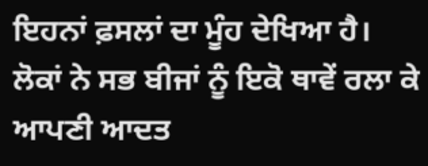ਇਹਨਾਂ ਫ਼ਸਲਾਂ ਦਾ ਮੂੰਹ ਦੇਖਿਆ ਹੈ। ਲੋਕਾਂ ਨੇ ਸਭ ਬੀਜਾਂ ਨੂੰ ਇਕੋ ਥਾਵੇਂ ਰਲਾ ਕੇ ਆਪਣੀ ਆਦਤ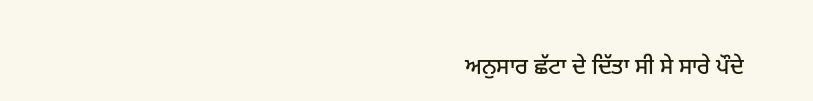ਅਨੁਸਾਰ ਛੱਟਾ ਦੇ ਦਿੱਤਾ ਸੀ ਸੇ ਸਾਰੇ ਪੌਦੇ